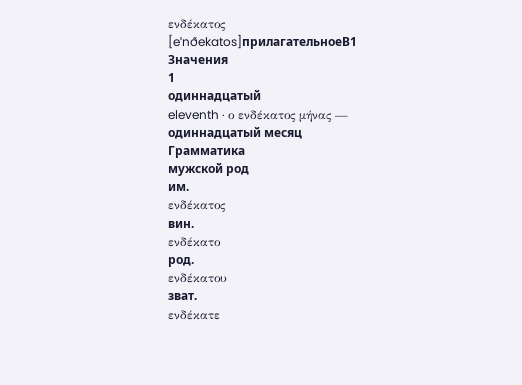ενδέκατος
[eˈnðekatos]прилагательноеB1
Значения
1
одиннадцатый
eleventh · ο ενδέκατος μήνας — одиннадцатый месяц
Грамматика
мужской род
им.
ενδέκατος
вин.
ενδέκατο
род.
ενδέκατου
зват.
ενδέκατε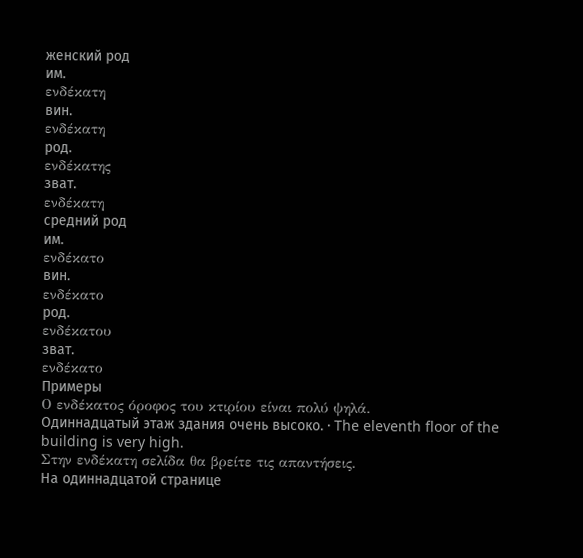женский род
им.
ενδέκατη
вин.
ενδέκατη
род.
ενδέκατης
зват.
ενδέκατη
средний род
им.
ενδέκατο
вин.
ενδέκατο
род.
ενδέκατου
зват.
ενδέκατο
Примеры
Ο ενδέκατος όροφος του κτιρίου είναι πολύ ψηλά.
Одиннадцатый этаж здания очень высоко. · The eleventh floor of the building is very high.
Στην ενδέκατη σελίδα θα βρείτε τις απαντήσεις.
На одиннадцатой странице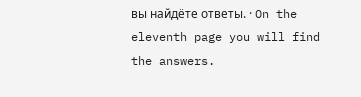вы найдёте ответы. · On the eleventh page you will find the answers.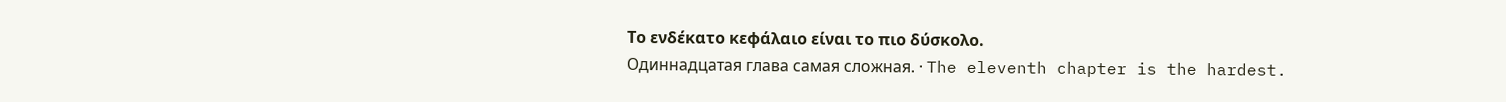Το ενδέκατο κεφάλαιο είναι το πιο δύσκολο.
Одиннадцатая глава самая сложная. · The eleventh chapter is the hardest.